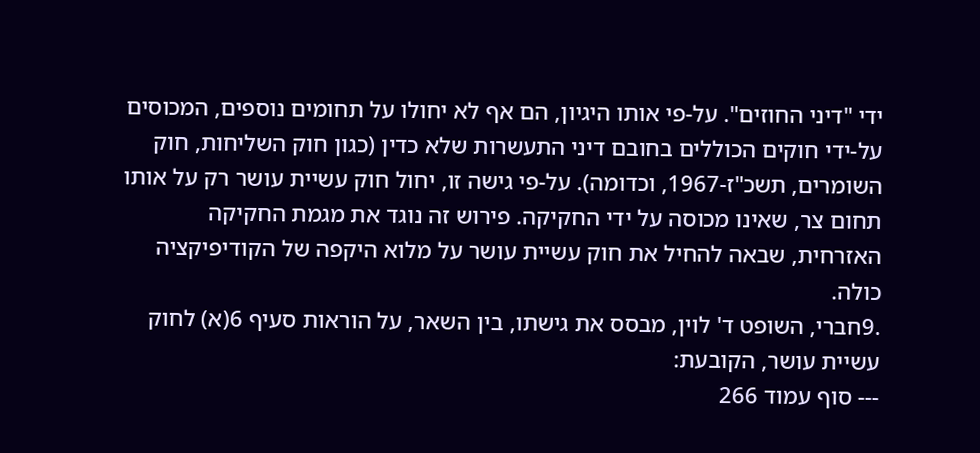ידי "דיני החוזים". על-פי אותו היגיון, הם אף לא יחולו על תחומים נוספים, המכוסים על-ידי חוקים הכוללים בחובם דיני התעשרות שלא כדין (כגון חוק השליחות, חוק השומרים, תשכ"ז-1967, וכדומה). על-פי גישה זו, יחול חוק עשיית עושר רק על אותו תחום צר, שאינו מכוסה על ידי החקיקה. פירוש זה נוגד את מגמת החקיקה האזרחית, שבאה להחיל את חוק עשיית עושר על מלוא היקפה של הקודיפיקציה כולה.
.9חברי, השופט ד' לוין, מבסס את גישתו, בין השאר, על הוראות סעיף 6(א) לחוק עשיית עושר, הקובעת:
--- סוף עמוד 266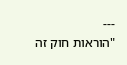---
"הוראות חוק זה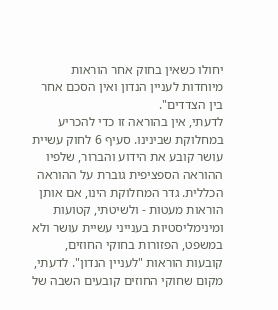יחולו כשאין בחוק אחר הוראות מיוחדות לעניין הנדון ואין הסכם אחר בין הצדדים".
לדעתי, אין בהוראה זו כדי להכריע במחלוקת שבינינו. סעיף 6 לחוק עשיית עושר קובע את הידוע והברור, שלפיו ההוראה הספציפית גוברת על ההוראה הכללית. גדר המחלוקת הינו, אם אותן הוראות מעטות - ולשיטתי, קטועות ומינימליסטיות בענייני עשיית עושר ולא במשפט, הפזורות בחוקי החוזים, קובעות הוראות "לעניין הנדון". לדעתי, מקום שחוקי החוזים קובעים השבה של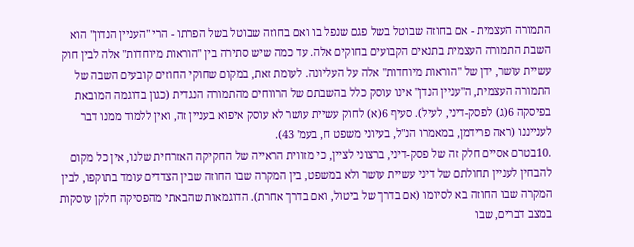התמורה העצמית - אם בחוזה שבוטל בשל פגם שנפל בו ואם בחוזה שבוטל בשל הפרתו - הרי "העניין הנדון" הוא השבת התמורה העצמית בתנאים הקבועים בחוקים אלה. עד כמה שיש סתירה בין "הוראות מיוחדות" אלה לבין חוק עשיית עושר, ידן של "הוראות מיוחדות" אלה על העליונה. לעומת זאת, במקום שחוקי החוזים קובעים השבה של התמורה העצמית, ה"עניין הנדן" אינו עוסק כלל בהשבתם של הרווחים מהתמורה הנגדית (כגון בדוגמה המובאת בפיסקה 6(ג) לפסק-דיני, לעיל). סעיף 6(א) לחוק עשיית עושר לא עוסק איפוא בעניין זה, ואין ללמוד ממנו דבר לענייננו (ראה פרידמן, במאמרו הנ"ל, בעיוני משפט ח, בעמ' 43).
.10בטרם אסיים חלק זה של פסק-דיני, ברצוני לציין, כי מזווית הראייה של החקיקה האזרחית שלנו, אין כל מקום להבחין לעניין תחולתם של דיני עשיית עושר ולא במשפט, בין המקרה שבו החוזה שבין הצדדים עומד בתוקפו, לבין המקרה שבו החוזה בא לסיומו (אם בדרך של ביטול, ואם בדרך אחרת). הדוגמאות שהבאתי מהפסיקה חלקן עוסקות במצב דברים, שבו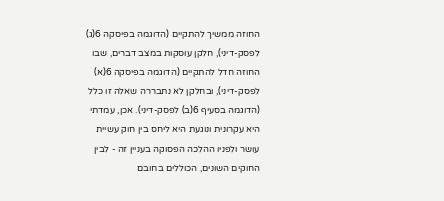החוזה ממשיך להתקיים (הדוגמה בפיסקה 6(ג) לפסק-דיני), חלקן עוסקות במצב דברים, שבו החוזה חדל להתקיים (הדוגמה בפיסקה 6(א) לפסק-דיני), ובחלקן לא נתבררה שאלה זו כלל (הדוגמה בסעיף 6(ב) לפסק-דיני). אכן, עמדתי היא עקרונית ונוגעת היא ליחס בין חוק עשיית עושר ולפניו ההלכה הפסוקה בעניין זה - לבין החוקים השונים, הכוללים בחובם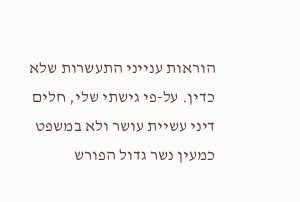הוראות ענייני התעשרות שלא כדין. על-פי גישתי שלי, חלים דיני עשיית עושר ולא במשפט כמעין נשר גדול הפורש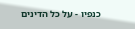כנפיו - על כל הדינים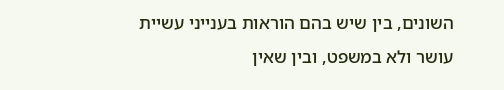השונים, בין שיש בהם הוראות בענייני עשיית עושר ולא במשפט, ובין שאין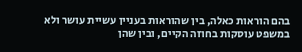בהם הוראות כאלה, בין שהוראות בעניין עשיית עושר ולא במשפט עוסקות בחוזה הקיים, ובין שהן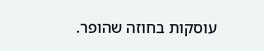עוסקות בחוזה שהופר.